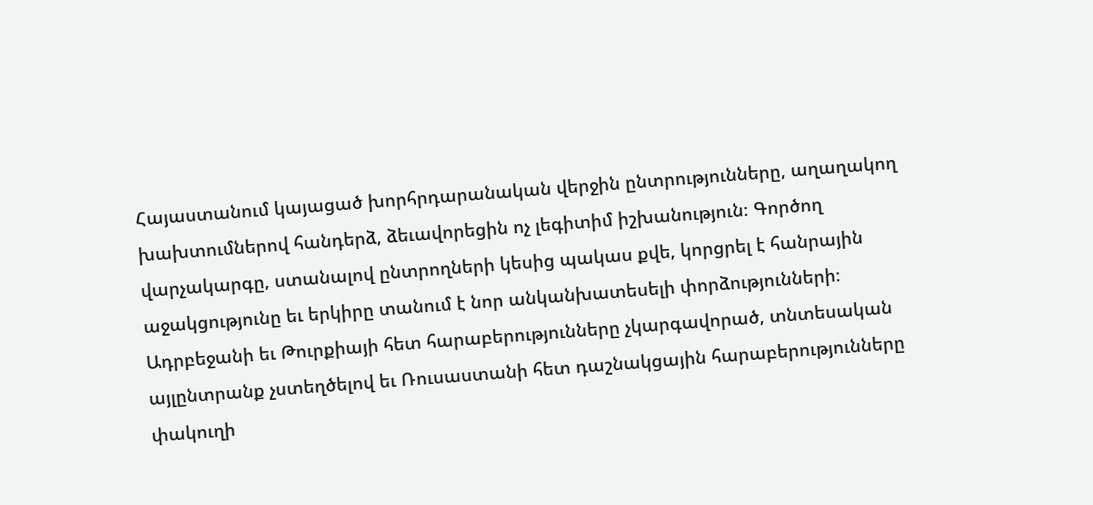Հայաստանում կայացած խորհրդարանական վերջին ընտրությունները, աղաղակող խախտումներով հանդերձ, ձեւավորեցին ոչ լեգիտիմ իշխանություն։ Գործող վարչակարգը, ստանալով ընտրողների կեսից պակաս քվե, կորցրել է հանրային աջակցությունը եւ երկիրը տանում է նոր անկանխատեսելի փորձությունների։
Ադրբեջանի եւ Թուրքիայի հետ հարաբերությունները չկարգավորած, տնտեսական այլընտրանք չստեղծելով եւ Ռուսաստանի հետ դաշնակցային հարաբերությունները փակուղի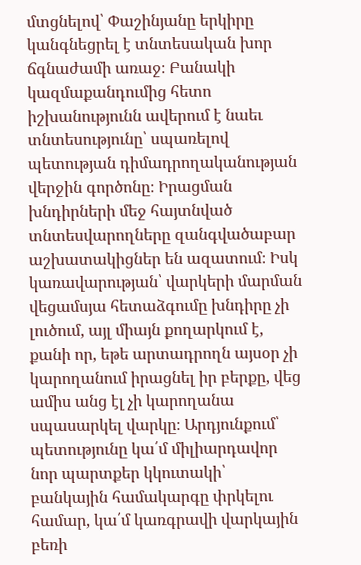մտցնելով՝ Փաշինյանը երկիրը կանգնեցրել է տնտեսական խոր ճգնաժամի առաջ։ Բանակի կազմաքանդումից հետո իշխանությունն ավերում է նաեւ տնտեսությունը՝ սպառելով պետության դիմադրողականության վերջին գործոնը։ Իրացման խնդիրների մեջ հայտնված տնտեսվարողները զանգվածաբար աշխատակիցներ են ազատում։ Իսկ կառավարության՝ վարկերի մարման վեցամսյա հետաձգումը խնդիրը չի լուծում, այլ միայն քողարկում է, քանի որ, եթե արտադրողն այսօր չի կարողանում իրացնել իր բերքը, վեց ամիս անց էլ չի կարողանա սպասարկել վարկը։ Արդյունքում՝ պետությունը կա՛մ միլիարդավոր նոր պարտքեր կկուտակի՝ բանկային համակարգը փրկելու համար, կա՛մ կառգրավի վարկային բեռի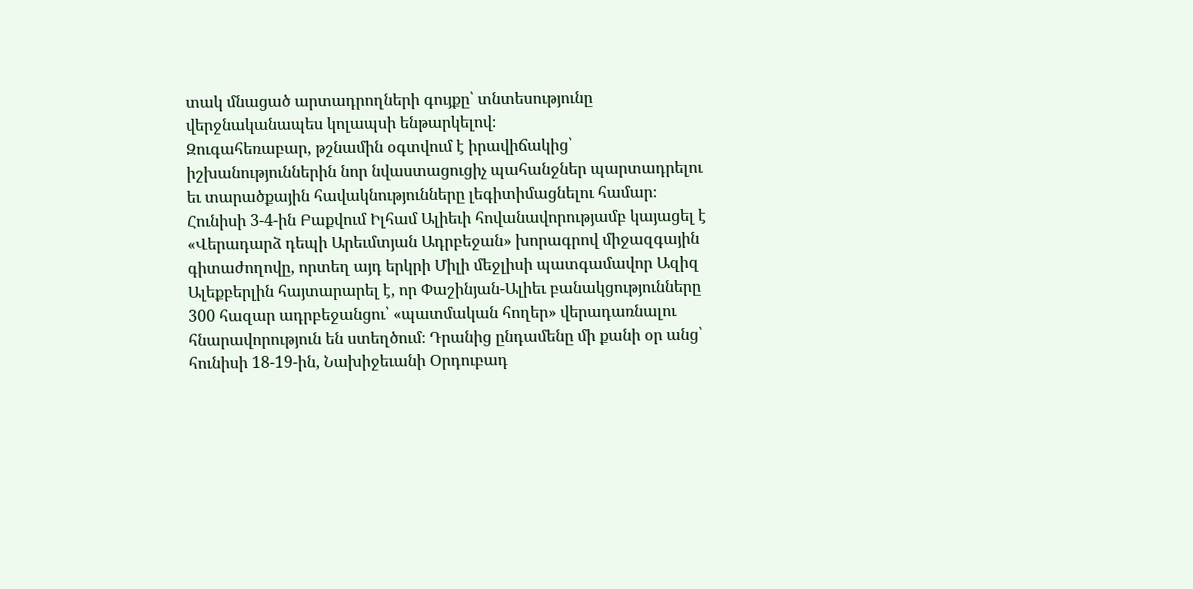տակ մնացած արտադրողների գույքը՝ տնտեսությունը վերջնականապես կոլապսի ենթարկելով։
Զուգահեռաբար, թշնամին օգտվում է իրավիճակից՝ իշխանություններին նոր նվաստացուցիչ պահանջներ պարտադրելու եւ տարածքային հավակնությունները լեգիտիմացնելու համար։ Հունիսի 3-4-ին Բաքվում Իլհամ Ալիեւի հովանավորությամբ կայացել է «Վերադարձ դեպի Արեւմտյան Ադրբեջան» խորագրով միջազգային գիտաժողովը, որտեղ այդ երկրի Միլի մեջլիսի պատգամավոր Ազիզ Ալեքբերլին հայտարարել է, որ Փաշինյան-Ալիեւ բանակցությունները 300 հազար ադրբեջանցու՝ «պատմական հողեր» վերադառնալու հնարավորություն են ստեղծում։ Դրանից ընդամենը մի քանի օր անց՝ հունիսի 18-19-ին, Նախիջեւանի Օրդուբադ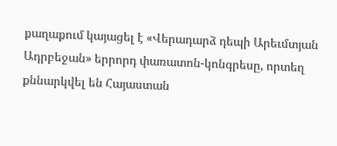քաղաքում կայացել է «Վերադարձ դեպի Արեւմտյան Ադրբեջան» երրորդ փառատոն-կոնգրեսը, որտեղ քննարկվել են Հայաստան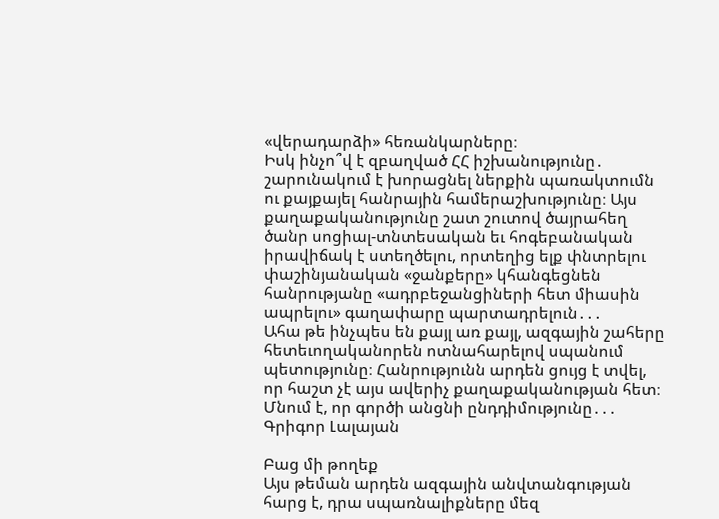«վերադարձի» հեռանկարները։
Իսկ ինչո՞վ է զբաղված ՀՀ իշխանությունը․ շարունակում է խորացնել ներքին պառակտումն ու քայքայել հանրային համերաշխությունը։ Այս քաղաքականությունը շատ շուտով ծայրահեղ ծանր սոցիալ-տնտեսական եւ հոգեբանական իրավիճակ է ստեղծելու, որտեղից ելք փնտրելու փաշինյանական «ջանքերը» կհանգեցնեն հանրությանը «ադրբեջանցիների հետ միասին ապրելու» գաղափարը պարտադրելուն․․․
Ահա թե ինչպես են քայլ առ քայլ, ազգային շահերը հետեւողականորեն ոտնահարելով սպանում պետությունը։ Հանրությունն արդեն ցույց է տվել, որ հաշտ չէ այս ավերիչ քաղաքականության հետ։ Մնում է, որ գործի անցնի ընդդիմությունը․․․
Գրիգոր Լալայան

Բաց մի թողեք
Այս թեման արդեն ազգային անվտանգության հարց է, դրա սպառնալիքները մեզ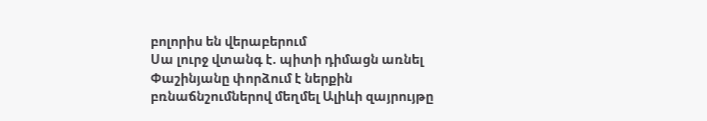բոլորիս են վերաբերում
Սա լուրջ վտանգ է. պիտի դիմացն առնել
Փաշինյանը փորձում է ներքին բռնաճնշումներով մեղմել Ալիևի զայրույթը